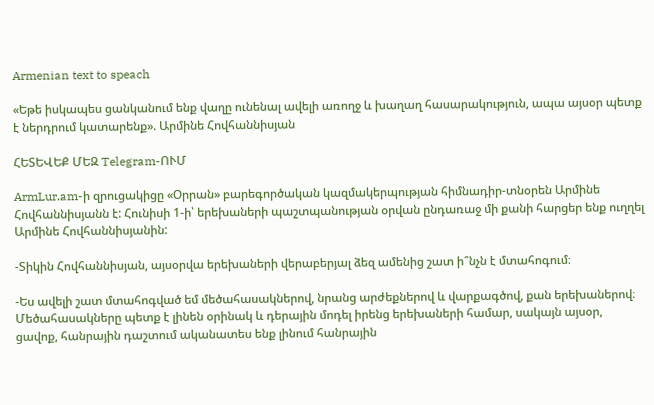Armenian text to speach

«Եթե իսկապես ցանկանում ենք վաղը ունենալ ավելի առողջ և խաղաղ հասարակություն, ապա այսօր պետք է ներդրում կատարենք». Արմինե Հովհաննիսյան

ՀԵՏԵՎԵՔ ՄԵԶ Telegram-ՈՒՄ

ArmLur.am-ի զրուցակիցը «Օրրան» բարեգործական կազմակերպության հիմնադիր-տնօրեն Արմինե Հովհաննիսյանն է: Հունիսի 1-ի՝ երեխաների պաշտպանության օրվան ընդառաջ մի քանի հարցեր ենք ուղղել Արմինե Հովհաննիսյանին:

-Տիկին Հովհաննիսյան, այսօրվա երեխաների վերաբերյալ ձեզ ամենից շատ ի՞նչն է մտահոգում։

-Ես ավելի շատ մտահոգված եմ մեծահասակներով, նրանց արժեքներով և վարքագծով, քան երեխաներով։ Մեծահասակները պետք է լինեն օրինակ և դերային մոդել իրենց երեխաների համար, սակայն այսօր, ցավոք, հանրային դաշտում ականատես ենք լինում հանրային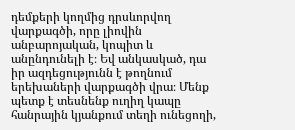դեմքերի կողմից դրսևորվող վարքագծի, որը լիովին անբարոյական, կոպիտ և անընդունելի է։ Եվ անկասկած, դա իր ազդեցությունն է թողնում երեխաների վարքագծի վրա։ Մենք պետք է տեսնենք ուղիղ կապը հանրային կյանքում տեղի ունեցողի,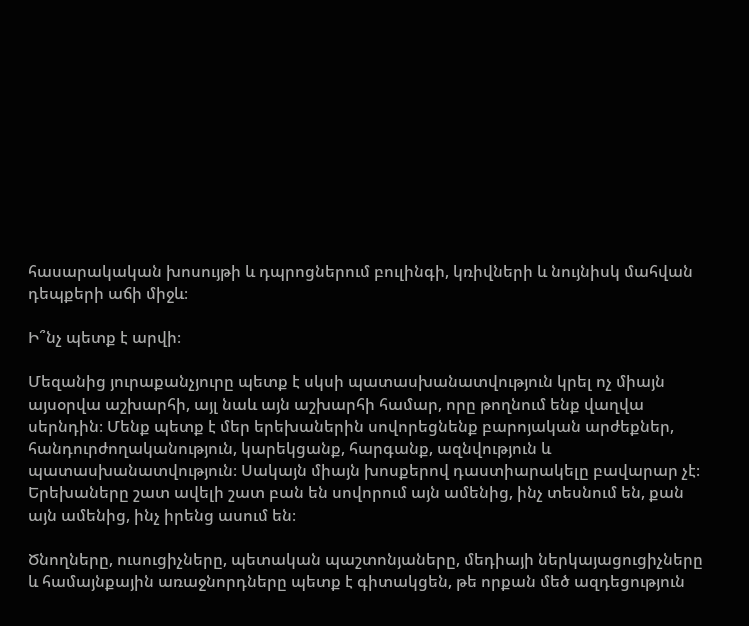հասարակական խոսույթի և դպրոցներում բուլինգի, կռիվների և նույնիսկ մահվան դեպքերի աճի միջև։

Ի՞նչ պետք է արվի։

Մեզանից յուրաքանչյուրը պետք է սկսի պատասխանատվություն կրել ոչ միայն այսօրվա աշխարհի, այլ նաև այն աշխարհի համար, որը թողնում ենք վաղվա սերնդին։ Մենք պետք է մեր երեխաներին սովորեցնենք բարոյական արժեքներ, հանդուրժողականություն, կարեկցանք, հարգանք, ազնվություն և պատասխանատվություն։ Սակայն միայն խոսքերով դաստիարակելը բավարար չէ։ Երեխաները շատ ավելի շատ բան են սովորում այն ամենից, ինչ տեսնում են, քան այն ամենից, ինչ իրենց ասում են։

Ծնողները, ուսուցիչները, պետական պաշտոնյաները, մեդիայի ներկայացուցիչները և համայնքային առաջնորդները պետք է գիտակցեն, թե որքան մեծ ազդեցություն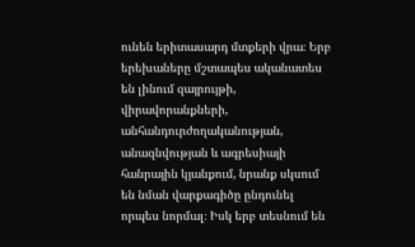ունեն երիտասարդ մտքերի վրա։ Երբ երեխաները մշտապես ականատես են լինում զայրույթի, վիրավորանքների, անհանդուրժողականության, անազնվության և ագրեսիայի հանրային կյանքում, նրանք սկսում են նման վարքագիծը ընդունել որպես նորմալ։ Իսկ երբ տեսնում են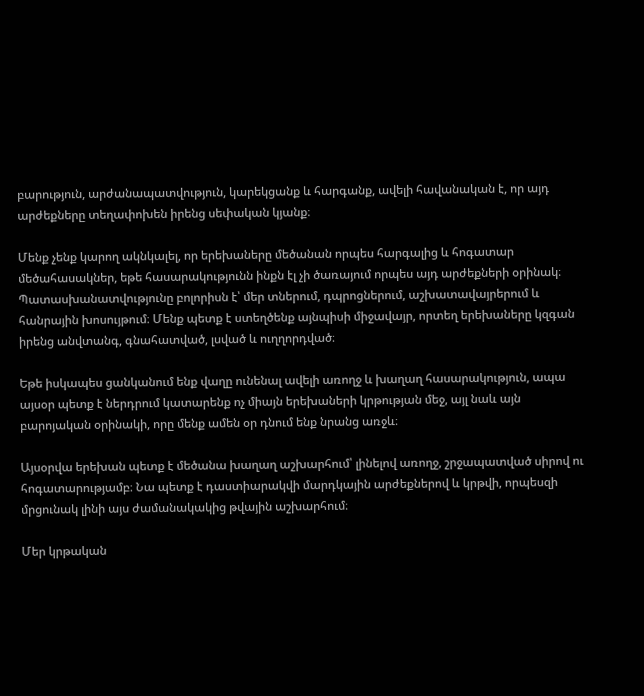բարություն, արժանապատվություն, կարեկցանք և հարգանք, ավելի հավանական է, որ այդ արժեքները տեղափոխեն իրենց սեփական կյանք։

Մենք չենք կարող ակնկալել, որ երեխաները մեծանան որպես հարգալից և հոգատար մեծահասակներ, եթե հասարակությունն ինքն էլ չի ծառայում որպես այդ արժեքների օրինակ։ Պատասխանատվությունը բոլորիսն է՝ մեր տներում, դպրոցներում, աշխատավայրերում և հանրային խոսույթում։ Մենք պետք է ստեղծենք այնպիսի միջավայր, որտեղ երեխաները կզգան իրենց անվտանգ, գնահատված, լսված և ուղղորդված։

Եթե իսկապես ցանկանում ենք վաղը ունենալ ավելի առողջ և խաղաղ հասարակություն, ապա այսօր պետք է ներդրում կատարենք ոչ միայն երեխաների կրթության մեջ, այլ նաև այն բարոյական օրինակի, որը մենք ամեն օր դնում ենք նրանց առջև։

Այսօրվա երեխան պետք է մեծանա խաղաղ աշխարհում՝ լինելով առողջ, շրջապատված սիրով ու հոգատարությամբ։ Նա պետք է դաստիարակվի մարդկային արժեքներով և կրթվի, որպեսզի մրցունակ լինի այս ժամանակակից թվային աշխարհում։

Մեր կրթական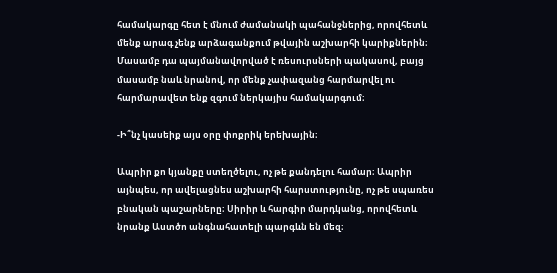համակարգը հետ է մնում ժամանակի պահանջներից, որովհետև մենք արագ չենք արձագանքում թվային աշխարհի կարիքներին։ Մասամբ դա պայմանավորված է ռեսուրսների պակասով, բայց մասամբ նաև նրանով, որ մենք չափազանց հարմարվել ու հարմարավետ ենք զգում ներկայիս համակարգում։

-Ի՞նչ կասեիք այս օրը փոքրիկ երեխային։

Ապրիր քո կյանքը ստեղծելու, ոչ թե քանդելու համար։ Ապրիր այնպես, որ ավելացնես աշխարհի հարստությունը, ոչ թե սպառես բնական պաշարները։ Սիրիր և հարգիր մարդկանց, որովհետև նրանք Աստծո անգնահատելի պարգևն են մեզ։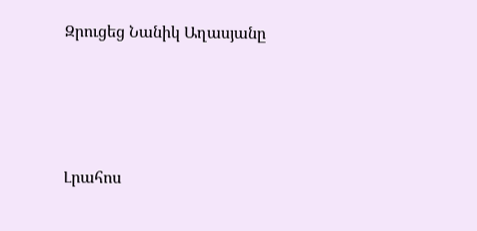Զրուցեց Նանիկ Աղասյանը




Լրահոս